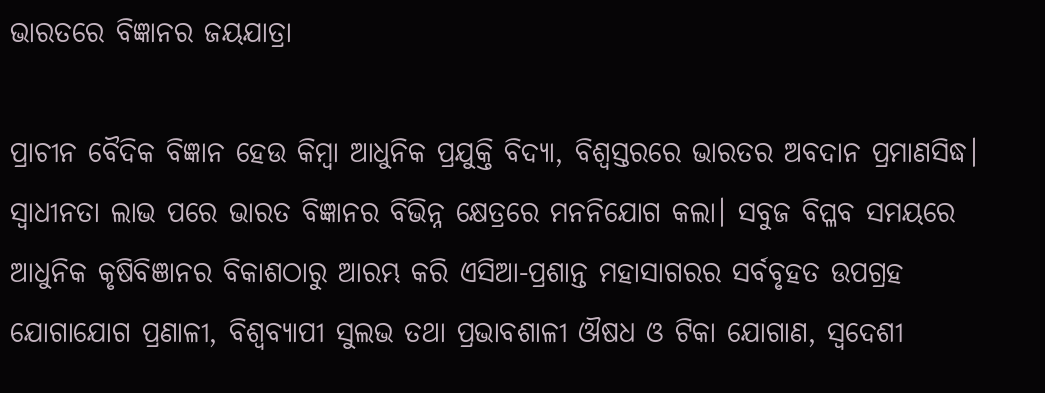ଭାରତରେ ବିଜ୍ଞାନର ଜୟଯାତ୍ରା

ପ୍ରାଚୀନ ବୈଦିକ ବିଜ୍ଞାନ ହେଉ କିମ୍ୱା ଆଧୁନିକ ପ୍ରଯୁକ୍ତି ବିଦ୍ୟା, ବିଶ୍ୱସ୍ତରରେ ଭାରତର ଅବଦାନ ପ୍ରମାଣସିଦ୍ଧ। ସ୍ୱାଧୀନତା ଲାଭ ପରେ ଭାରତ ବିଜ୍ଞାନର ବିଭିନ୍ନ କ୍ଷେତ୍ରରେ ମନନିଯୋଗ କଲା। ସବୁଜ ବିପ୍ଳବ ସମୟରେ ଆଧୁନିକ କୃଷିବିଞାନର ବିକାଶଠାରୁ ଆରମ୍ଭ କରି ଏସିଆ-ପ୍ରଶାନ୍ତ ମହାସାଗରର ସର୍ବବୃହତ ଉପଗ୍ରହ ଯୋଗାଯୋଗ ପ୍ରଣାଳୀ, ବିଶ୍ୱବ୍ୟାପୀ ସୁଲଭ ତଥା ପ୍ରଭାବଶାଳୀ ଔଷଧ ଓ ଟିକା ଯୋଗାଣ, ସ୍ୱଦେଶୀ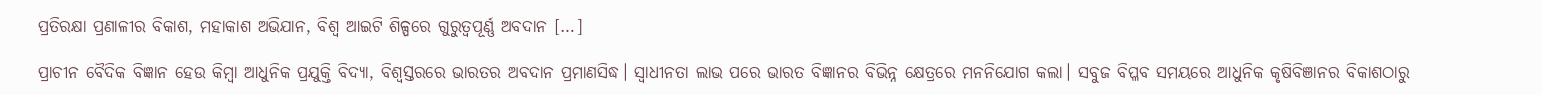ପ୍ରତିରକ୍ଷା ପ୍ରଣାଳୀର ବିକାଶ, ମହାକାଶ ଅଭିଯାନ, ବିଶ୍ୱ ଆଇଟି ଶିଳ୍ପରେ ଗୁରୁତ୍ୱପୂର୍ଣ୍ଣ ଅବଦାନ […]

ପ୍ରାଚୀନ ବୈଦିକ ବିଜ୍ଞାନ ହେଉ କିମ୍ୱା ଆଧୁନିକ ପ୍ରଯୁକ୍ତି ବିଦ୍ୟା, ବିଶ୍ୱସ୍ତରରେ ଭାରତର ଅବଦାନ ପ୍ରମାଣସିଦ୍ଧ। ସ୍ୱାଧୀନତା ଲାଭ ପରେ ଭାରତ ବିଜ୍ଞାନର ବିଭିନ୍ନ କ୍ଷେତ୍ରରେ ମନନିଯୋଗ କଲା। ସବୁଜ ବିପ୍ଳବ ସମୟରେ ଆଧୁନିକ କୃଷିବିଞାନର ବିକାଶଠାରୁ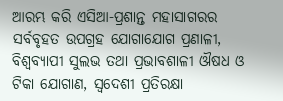ଆରମ୍ଭ କରି ଏସିଆ-ପ୍ରଶାନ୍ତ ମହାସାଗରର ସର୍ବବୃହତ ଉପଗ୍ରହ ଯୋଗାଯୋଗ ପ୍ରଣାଳୀ, ବିଶ୍ୱବ୍ୟାପୀ ସୁଲଭ ତଥା ପ୍ରଭାବଶାଳୀ ଔଷଧ ଓ ଟିକା ଯୋଗାଣ, ସ୍ୱଦେଶୀ ପ୍ରତିରକ୍ଷା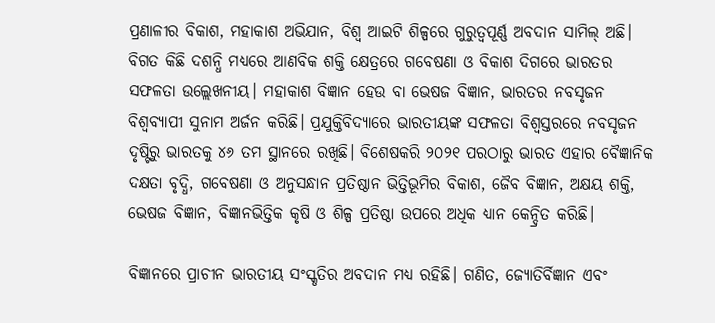ପ୍ରଣାଳୀର ବିକାଶ, ମହାକାଶ ଅଭିଯାନ, ବିଶ୍ୱ ଆଇଟି ଶିଳ୍ପରେ ଗୁରୁତ୍ୱପୂର୍ଣ୍ଣ ଅବଦାନ ସାମିଲ୍‌‌ ଅଛି। ବିଗତ କିଛି ଦଶନ୍ଧି ମଧ୍ୟରେ ଆଣବିକ ଶକ୍ତି କ୍ଷେତ୍ରରେ ଗବେଷଣା ଓ ବିକାଶ ଦିଗରେ ଭାରତର ସଫଳତା ଉଲ୍ଲେଖନୀୟ। ମହାକାଶ ବିଜ୍ଞାନ ହେଉ ବା ଭେଷଜ ବିଜ୍ଞାନ, ଭାରତର ନବସୃଜନ ବିଶ୍ୱବ୍ୟାପୀ ସୁନାମ ଅର୍ଜନ କରିଛି। ପ୍ରଯୁକ୍ତିବିଦ୍ୟାରେ ଭାରତୀୟଙ୍କ ସଫଳତା ବିଶ୍ୱସ୍ତରରେ ନବସୃଜନ ଦୃଷ୍ଟିରୁ ଭାରତକୁ ୪୬ ତମ ସ୍ଥାନରେ ରଖିଛି। ବିଶେଷକରି ୨୦୨୧ ପରଠାରୁ ଭାରତ ଏହାର ବୈଜ୍ଞାନିକ ଦକ୍ଷତା ବୃଦ୍ଧି, ଗବେଷଣା ଓ ଅନୁସନ୍ଧାନ ପ୍ରତିଷ୍ଠାନ ଭିତ୍ତିଭୂମିର ବିକାଶ, ଜୈବ ବିଜ୍ଞାନ, ଅକ୍ଷୟ ଶକ୍ତି, ଭେଷଜ ବିଜ୍ଞାନ, ବିଜ୍ଞାନଭିତ୍ତିକ କୃଷି ଓ ଶିଳ୍ପ ପ୍ରତିଷ୍ଠା ଉପରେ ଅଧିକ ଧ୍ୟାନ କେନ୍ଦ୍ରିତ କରିଛି।

ବିଜ୍ଞାନରେ ପ୍ରାଚୀନ ଭାରତୀୟ ସଂସ୍କୃତିର ଅବଦାନ ମଧ୍ୟ ରହିଛି। ଗଣିତ, ଜ୍ୟୋତିର୍ବିଜ୍ଞାନ ଏବଂ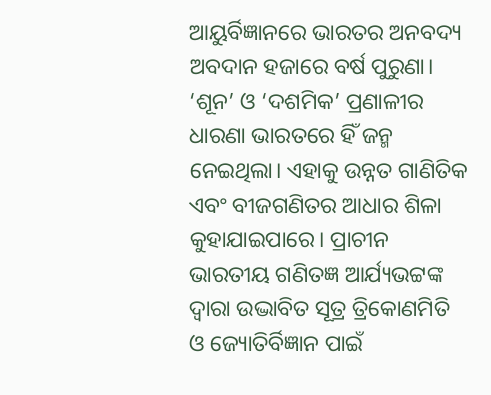ଆୟୁର୍ବିଜ୍ଞାନରେ ଭାରତର ଅନବଦ୍ୟ ଅବଦାନ ହଜାରେ ବର୍ଷ ପୁରୁଣା। ‘ଶୂନ’ ଓ ‘ଦଶମିକ’ ପ୍ରଣାଳୀର ଧାରଣା ଭାରତରେ ହିଁ ଜନ୍ମ ନେଇଥିଲା। ଏହାକୁ ଉନ୍ନତ ଗାଣିତିକ ଏବଂ ବୀଜଗଣିତର ଆଧାର ଶିଳା କୁହାଯାଇପାରେ। ପ୍ରାଚୀନ ଭାରତୀୟ ଗଣିତଜ୍ଞ ଆର୍ଯ୍ୟଭଟ୍ଟଙ୍କ ଦ୍ୱାରା ଉଦ୍ଭାବିତ ସୂତ୍ର ତ୍ରିକୋଣମିତି ଓ ଜ୍ୟୋତିର୍ବିଜ୍ଞାନ ପାଇଁ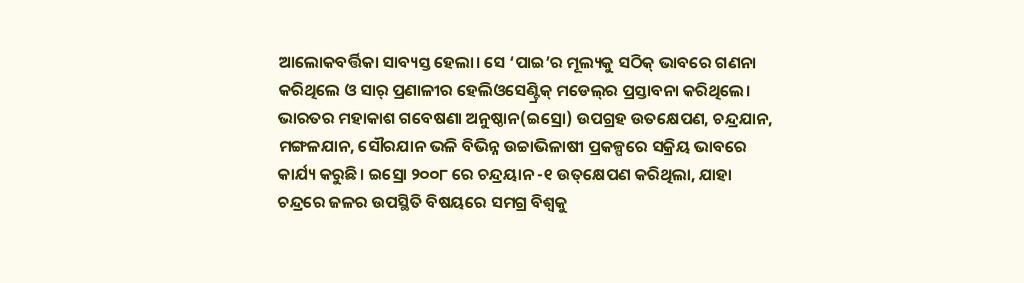ଆଲୋକବର୍ତ୍ତିକା ସାବ୍ୟସ୍ତ ହେଲା। ସେ ‘ପାଇ’ର ମୂଲ୍ୟକୁ ସଠିକ୍‌‌ ଭାବରେ ଗଣନା କରିଥିଲେ ଓ ସାର୍‌‌ ପ୍ରଣାଳୀର ହେଲିଓସେଣ୍ଟ୍ରିକ୍‌‌ ମଡେଲ୍‌‌ର ପ୍ରସ୍ତାବନା କରିଥିଲେ। ଭାରତର ମହାକାଶ ଗବେଷଣା ଅନୁଷ୍ଠାନ(ଇସ୍ରୋ) ଉପଗ୍ରହ ଉତକ୍ଷେପଣ, ଚନ୍ଦ୍ରଯାନ, ମଙ୍ଗଳଯାନ, ସୌରଯାନ ଭଳି ବିଭିନ୍ନ ଉଚ୍ଚାଭିଳାଷୀ ପ୍ରକଳ୍ପରେ ସକ୍ରିୟ ଭାବରେ କାର୍ଯ୍ୟ କରୁଛି। ଇସ୍ରୋ ୨୦୦୮ ରେ ଚନ୍ଦ୍ରୟାନ -୧ ଉତ୍‌‌କ୍ଷେପଣ କରିଥିଲା, ଯାହା ଚନ୍ଦ୍ରରେ ଜଳର ଉପସ୍ଥିତି ବିଷୟରେ ସମଗ୍ର ବିଶ୍ୱକୁ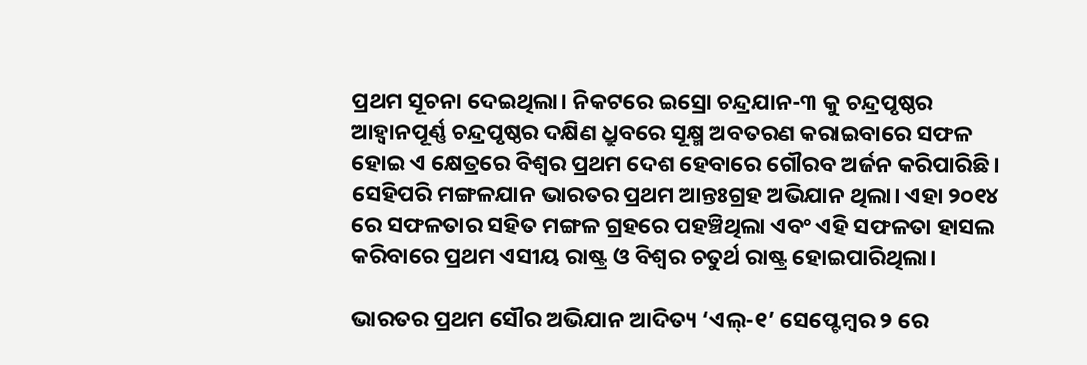ପ୍ରଥମ ସୂଚନା ଦେଇଥିଲା। ନିକଟରେ ଇସ୍ରୋ ଚନ୍ଦ୍ରଯାନ-୩ କୁ ଚନ୍ଦ୍ରପୃଷ୍ଠର ଆହ୍ୱାନପୂର୍ଣ୍ଣ ଚନ୍ଦ୍ରପୃଷ୍ଠର ଦକ୍ଷିଣ ଧ୍ରୁବରେ ସୂକ୍ଷ୍ମ ଅବତରଣ କରାଇବାରେ ସଫଳ ହୋଇ ଏ କ୍ଷେତ୍ରରେ ବିଶ୍ୱର ପ୍ରଥମ ଦେଶ ହେବାରେ ଗୌରବ ଅର୍ଜନ କରିପାରିଛି। ସେହିପରି ମଙ୍ଗଳଯାନ ଭାରତର ପ୍ରଥମ ଆନ୍ତଃଗ୍ରହ ଅଭିଯାନ ଥିଲା। ଏହା ୨୦୧୪ ରେ ସଫଳତାର ସହିତ ମଙ୍ଗଳ ଗ୍ରହରେ ପହଞ୍ଚିଥିଲା ଏବଂ ଏହି ସଫଳତା ହାସଲ କରିବାରେ ପ୍ରଥମ ଏସୀୟ ରାଷ୍ଟ୍ର ଓ ବିଶ୍ୱର ଚତୁର୍ଥ ରାଷ୍ଟ୍ର ହୋଇପାରିଥିଲା।

ଭାରତର ପ୍ରଥମ ସୌର ଅଭିଯାନ ଆଦିତ୍ୟ ‘ଏଲ୍‌‌-୧’ ସେପ୍ଟେମ୍ୱର ୨ ରେ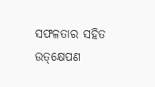ସଫଳତାର ସହିତ ଉତ୍‌‌କ୍ଷେପଣ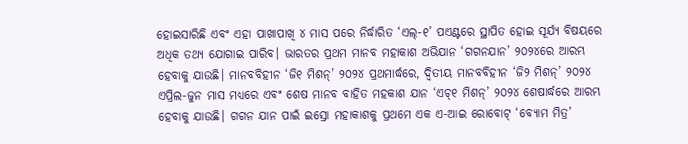ହୋଇସାରିଛି ଏବଂ ଏହା ପାଖାପାଖି ୪ ମାସ ପରେ ନିର୍ଦ୍ଧାରିତ ‘ଏଲ୍‌‌-୧’ ପଏଣ୍ଟରେ ସ୍ଥାପିତ ହୋଇ ସୂର୍ଯ୍ୟ ବିଷୟରେ ଅଧିକ ତଥ୍ୟ ଯୋଗାଇ ପାରିବ। ଭାରତର ପ୍ରଥମ ମାନବ ମହାକାଶ ଅଭିଯାନ ‘ଗଗନଯାନ’ ୨୦୨୪ରେ ଆରମ୍ଭ ହେବାକୁ ଯାଉଛି। ମାନବବିହୀନ ‘ଜି୧ ମିଶନ୍‌‌’ ୨୦୨୪ ପ୍ରଥମାର୍ଦ୍ଧରେ, ଦ୍ୱିତୀୟ ମାନବବିହୀନ ‘ଜି୨ ମିଶନ୍‌‌’ ୨୦୨୪ ଏପ୍ରିଲ-ଜୁନ ମାସ ମଧ୍ୟରେ ଏବଂ ଶେଷ ମାନବ ବାହିତ ମହକାଶ ଯାନ ‘ଏଚ୍‌‌୧ ମିଶନ୍‌‌’ ୨୦୨୪ ଶେଷାର୍ଦ୍ଧରେ ଆରମ୍ଭ ହେବାକୁ ଯାଉଛି। ଗଗନ ଯାନ ପାଇଁ ଇସ୍ରୋ ମହାକାଶକୁ ପ୍ରଥମେ ଏକ ଏ-ଆଇ ରୋବୋଟ୍‌‌ ‘ବ୍ୟୋମ ମିତ୍ର’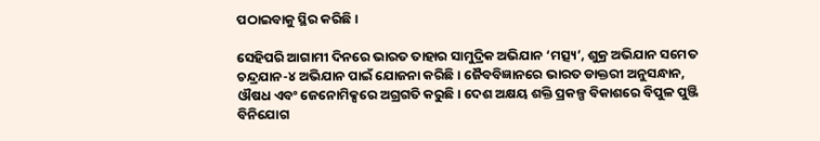ପଠାଇବାକୁ ସ୍ଥିର କରିଛି।

ସେହିପରି ଆଗାମୀ ଦିନରେ ଭାରତ ତାହାର ସାମୁଦ୍ରିକ ଅଭିଯାନ ‘ମତ୍ସ୍ୟ’, ଶୁକ୍ର ଅଭିଯାନ ସମେତ ଚନ୍ଦ୍ରଯାନ-୪ ଅଭିଯାନ ପାଇଁ ଯୋଜନା କରିଛି। ଜୈବବିଜ୍ଞାନରେ ଭାରତ ଡାକ୍ତରୀ ଅନୁସନ୍ଧାନ, ଔଷଧ ଏବଂ ଜେନୋମିକ୍ସରେ ଅଗ୍ରଗତି କରୁଛି। ଦେଶ ଅକ୍ଷୟ ଶକ୍ତି ପ୍ରକଳ୍ପ ବିକାଶରେ ବିପୁଳ ପୁଞ୍ଜି ବିନିଯୋଗ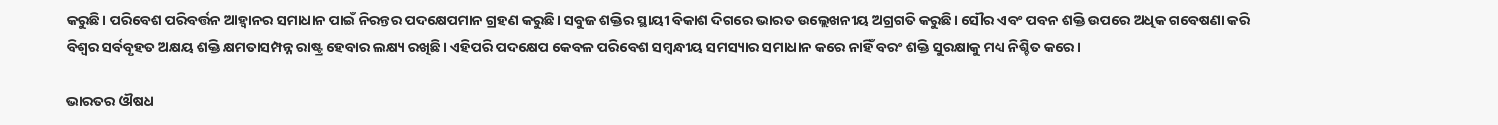କରୁଛି। ପରିବେଶ ପରିବର୍ତ୍ତନ ଆହ୍ୱାନର ସମାଧାନ ପାଇଁ ନିରନ୍ତର ପଦକ୍ଷେପମାନ ଗ୍ରହଣ କରୁଛି। ସବୁଜ ଶକ୍ତିର ସ୍ଥାୟୀ ବିକାଶ ଦିଗରେ ଭାରତ ଉଲ୍ଲେଖନୀୟ ଅଗ୍ରଗତି କରୁଛି। ସୌର ଏବଂ ପବନ ଶକ୍ତି ଉପରେ ଅଧିକ ଗବେଷଣା କରି ବିଶ୍ୱର ସର୍ବବୃହତ ଅକ୍ଷୟ ଶକ୍ତି କ୍ଷମତାସମ୍ପନ୍ନ ରାଷ୍ଟ୍ର ହେବାର ଲକ୍ଷ୍ୟ ରଖିଛି। ଏହିପରି ପଦକ୍ଷେପ କେବଳ ପରିବେଶ ସମ୍ୱନ୍ଧୀୟ ସମସ୍ୟାର ସମାଧାନ କରେ ନାହିଁ ବରଂ ଶକ୍ତି ସୁରକ୍ଷାକୁ ମଧ୍ୟ ନିଶ୍ଚିତ କରେ।

ଭାରତର ଔଷଧ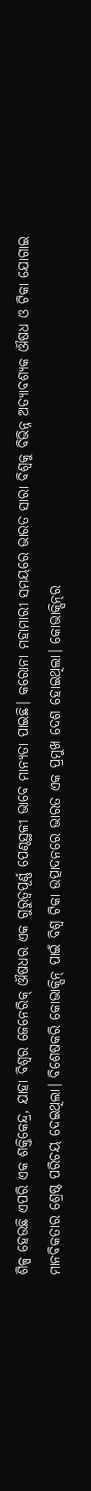ଶିଳ୍ପ ହେଉଛି ଏପରି ଏକ ଶକ୍ତିକେନ୍ଦ୍ର, ଯାହା ବିଶ୍ୱର ଜେନେରିକ୍‌‌ ଔଷଧର ଏକ ଗୁରୁତ୍ୱପୂର୍ଣ୍ଣ ପେଣ୍ଠସ୍ଥଳୀ ଭାବେ ମାନ୍ୟତା ପାଇଛି। କରୋନା ମହାମାରୀ ସମୟରେ ଭାରତ ସାରା ବିଶ୍ୱକୁ ବିଭିନ୍ନ ଅତ୍ୟାବଶ୍ୟକ ଔଷଧ ଓ ଟିକା ଯୋଗାଇ ମାନବିକତାର ଶ୍ରେଷ୍ଠ ପରିଚୟ ଦେଇଥିଲା। ବିଶେଷକରି କୋଭାକ୍ସିନ୍‌‌ ପାଇଁ ବିଶ୍ୱ ଟିକା ଉତ୍ପାଦନରେ ଭାରତ ଏକ ପ୍ରମୁଖ ଦେଶ ହୋଇଥିଲା। କୋଭାକ୍ସିନ୍‌‌ର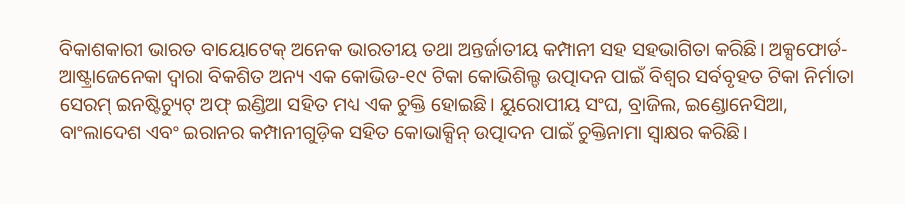ବିକାଶକାରୀ ଭାରତ ବାୟୋଟେକ୍‌‌ ଅନେକ ଭାରତୀୟ ତଥା ଅନ୍ତର୍ଜାତୀୟ କମ୍ପାନୀ ସହ ସହଭାଗିତା କରିଛି। ଅକ୍ସଫୋର୍ଡ-ଆଷ୍ଟ୍ରାଜେନେକା ଦ୍ୱାରା ବିକଶିତ ଅନ୍ୟ ଏକ କୋଭିଡ-୧୯ ଟିକା କୋଭିଶିଲ୍ଡ ଉତ୍ପାଦନ ପାଇଁ ବିଶ୍ୱର ସର୍ବବୃହତ ଟିକା ନିର୍ମାତା ସେରମ୍‌‌ ଇନଷ୍ଟିଚ୍ୟୁଟ୍‌‌ ଅଫ୍‌‌ ଇଣ୍ଡିଆ ସହିତ ମଧ୍ୟ ଏକ ଚୁକ୍ତି ହୋଇଛି। ୟୁରୋପୀୟ ସଂଘ, ବ୍ରାଜିଲ, ଇଣ୍ଡୋନେସିଆ, ବାଂଲାଦେଶ ଏବଂ ଇରାନର କମ୍ପାନୀଗୁଡ଼ିକ ସହିତ କୋଭାକ୍ସିନ୍‌‌ ଉତ୍ପାଦନ ପାଇଁ ଚୁକ୍ତିନାମା ସ୍ୱାକ୍ଷର କରିଛି।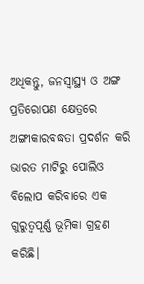ଅଧିକନ୍ତୁ, ଜନସ୍ୱାସ୍ଥ୍ୟ ଓ ଅଙ୍ଗ ପ୍ରତିରୋପଣ କ୍ଷେତ୍ରରେ ଅଙ୍ଗୀକାରବଦ୍ଧତା ପ୍ରଦର୍ଶନ କରି ଭାରତ ମାଟିରୁ ପୋଲିଓ ବିଲୋପ କରିବାରେ ଏକ ଗୁରୁତ୍ୱପୂର୍ଣ୍ଣ ଭୂମିକା ଗ୍ରହଣ କରିଛି।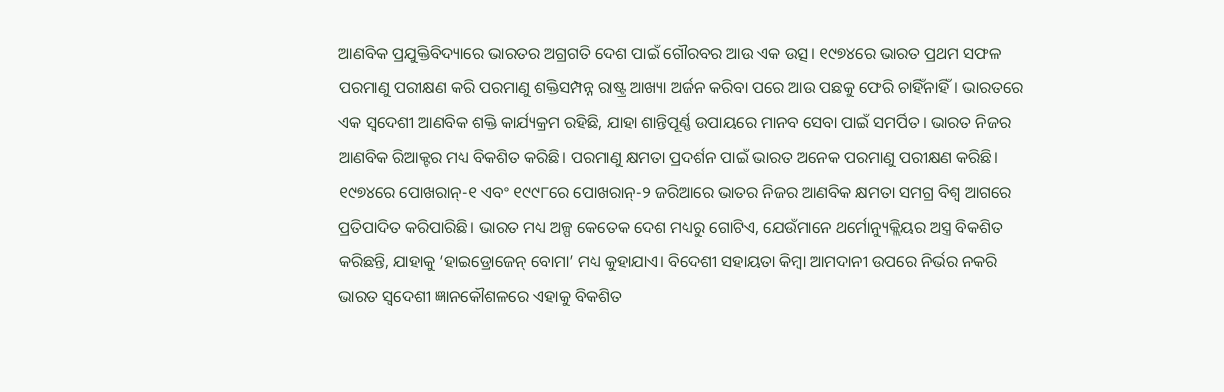ଆଣବିକ ପ୍ରଯୁକ୍ତିବିଦ୍ୟାରେ ଭାରତର ଅଗ୍ରଗତି ଦେଶ ପାଇଁ ଗୌରବର ଆଉ ଏକ ଉତ୍ସ। ୧୯୭୪ରେ ଭାରତ ପ୍ରଥମ ସଫଳ ପରମାଣୁ ପରୀକ୍ଷଣ କରି ପରମାଣୁ ଶକ୍ତିସମ୍ପନ୍ନ ରାଷ୍ଟ୍ର ଆଖ୍ୟା ଅର୍ଜନ କରିବା ପରେ ଆଉ ପଛକୁ ଫେରି ଚାହିଁନାହିଁ। ଭାରତରେ ଏକ ସ୍ୱଦେଶୀ ଆଣବିକ ଶକ୍ତି କାର୍ଯ୍ୟକ୍ରମ ରହିଛି, ଯାହା ଶାନ୍ତିପୂର୍ଣ୍ଣ ଉପାୟରେ ମାନବ ସେବା ପାଇଁ ସମର୍ପିତ। ଭାରତ ନିଜର ଆଣବିକ ରିଆକ୍ଟର ମଧ୍ୟ ବିକଶିତ କରିଛି। ପରମାଣୁ କ୍ଷମତା ପ୍ରଦର୍ଶନ ପାଇଁ ଭାରତ ଅନେକ ପରମାଣୁ ପରୀକ୍ଷଣ କରିଛି। ୧୯୭୪ରେ ପୋଖରାନ୍‌‌-୧ ଏବଂ ୧୯୯୮ରେ ପୋଖରାନ୍‌‌-୨ ଜରିଆରେ ଭାତର ନିଜର ଆଣବିକ କ୍ଷମତା ସମଗ୍ର ବିଶ୍ୱ ଆଗରେ ପ୍ରତିପାଦିତ କରିପାରିଛି। ଭାରତ ମଧ୍ୟ ଅଳ୍ପ କେତେକ ଦେଶ ମଧ୍ୟରୁ ଗୋଟିଏ, ଯେଉଁମାନେ ଥର୍ମୋନ୍ୟୁକ୍ଲିୟର ଅସ୍ତ୍ର ବିକଶିତ କରିଛନ୍ତି, ଯାହାକୁ ‘ହାଇଡ୍ରୋଜେନ୍‌‌ ବୋମା’ ମଧ୍ୟ କୁହାଯାଏ। ବିଦେଶୀ ସହାୟତା କିମ୍ୱା ଆମଦାନୀ ଉପରେ ନିର୍ଭର ନକରି ଭାରତ ସ୍ୱଦେଶୀ ଜ୍ଞାନକୌଶଳରେ ଏହାକୁ ବିକଶିତ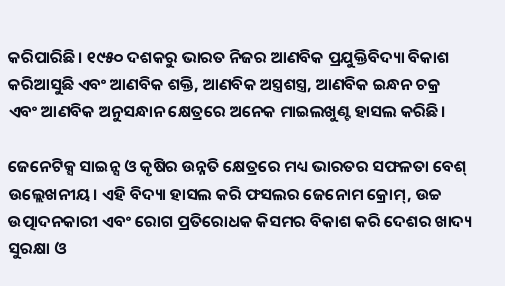କରିପାରିଛି। ୧୯୫୦ ଦଶକରୁ ଭାରତ ନିଜର ଆଣବିକ ପ୍ରଯୁକ୍ତିବିଦ୍ୟା ବିକାଶ କରିଆସୁଛି ଏବଂ ଆଣବିକ ଶକ୍ତି, ଆଣବିକ ଅସ୍ତ୍ରଶସ୍ତ୍ର, ଆଣବିକ ଇନ୍ଧନ ଚକ୍ର ଏବଂ ଆଣବିକ ଅନୁସନ୍ଧାନ କ୍ଷେତ୍ରରେ ଅନେକ ମାଇଲଖୁଣ୍ଟ ହାସଲ କରିଛି।

ଜେନେଟିକ୍ସ ସାଇନ୍ସ ଓ କୃଷିର ଉନ୍ନତି କ୍ଷେତ୍ରରେ ମଧ୍ୟ ଭାରତର ସଫଳତା ବେଶ୍‌‌ ଉଲ୍ଲେଖନୀୟ। ଏହି ବିଦ୍ୟା ହାସଲ କରି ଫସଲର ଜେନୋମ କ୍ରୋମ୍‌, ଉଚ୍ଚ ଉତ୍ପାଦନକାରୀ ଏବଂ ରୋଗ ପ୍ରତିରୋଧକ କିସମର ବିକାଶ କରି ଦେଶର ଖାଦ୍ୟ ସୁରକ୍ଷା ଓ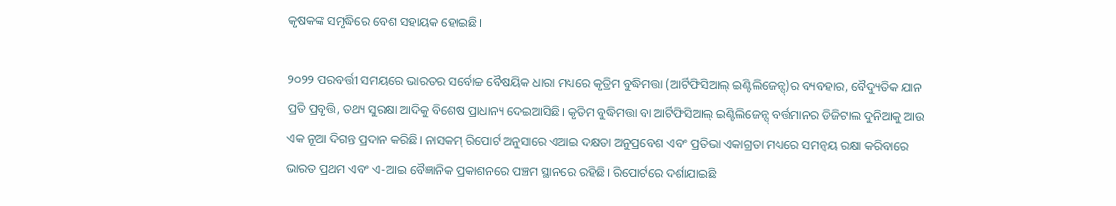କୃଷକଙ୍କ ସମୃଦ୍ଧିରେ ବେଶ ସହାୟକ ହୋଇଛି।

୨୦୨୨ ପରବର୍ତ୍ତୀ ସମୟରେ ଭାରତର ସର୍ବୋଚ୍ଚ ବୈଷୟିକ ଧାରା ମଧ୍ୟରେ କୃତ୍ରିମ ବୁଦ୍ଧିମତ୍ତା (ଆର୍ଟିଫିସିଆଲ୍‌‌ ଇଣ୍ଟିଲିଜେନ୍ସ୍‌‌)ର ବ୍ୟବହାର, ବୈଦ୍ୟୁତିକ ଯାନ ପ୍ରତି ପ୍ରବୃତ୍ତି, ତଥ୍ୟ ସୁରକ୍ଷା ଆଦିକୁ ବିଶେଷ ପ୍ରାଧାନ୍ୟ ଦେଇଆସିଛି। କୃତିମ ବୁଦ୍ଧିମତ୍ତା ବା ଆର୍ଟିଫିସିଆଲ୍‌‌ ଇଣ୍ଟିଲିଜେନ୍ସ୍‌‌ ବର୍ତ୍ତମାନର ଡିଜିଟାଲ ଦୁନିଆକୁ ଆଉ ଏକ ନୂଆ ଦିଗନ୍ତ ପ୍ରଦାନ କରିଛି। ନାସକମ୍‌‌ ରିପୋର୍ଟ ଅନୁସାରେ ଏଆଇ ଦକ୍ଷତା ଅନୁପ୍ରବେଶ ଏବଂ ପ୍ରତିଭା ଏକାଗ୍ରତା ମଧ୍ୟରେ ସମନ୍ୱୟ ରକ୍ଷା କରିବାରେ ଭାରତ ପ୍ରଥମ ଏବଂ ଏ-ଆଇ ବୈଜ୍ଞାନିକ ପ୍ରକାଶନରେ ପଞ୍ଚମ ସ୍ଥାନରେ ରହିଛି। ରିପୋର୍ଟରେ ଦର୍ଶାଯାଇଛି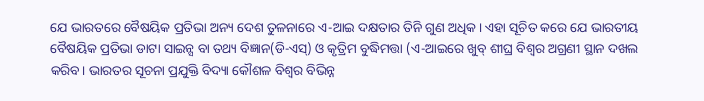ଯେ ଭାରତରେ ବୈଷୟିକ ପ୍ରତିଭା ଅନ୍ୟ ଦେଶ ତୁଳନାରେ ଏ-ଆଇ ଦକ୍ଷତାର ତିନି ଗୁଣ ଅଧିକ। ଏହା ସୂଚିତ କରେ ଯେ ଭାରତୀୟ ବୈଷୟିକ ପ୍ରତିଭା ଡାଟା ସାଇନ୍ସ ବା ତଥ୍ୟ ବିଜ୍ଞାନ(ଡି-ଏସ୍‌‌) ଓ କୃତ୍ରିମ ବୁଦ୍ଧିମତ୍ତା (ଏ-ଆଇରେ ଖୁବ୍‌‌ ଶୀଘ୍ର ବିଶ୍ୱର ଅଗ୍ରଣୀ ସ୍ଥାନ ଦଖଲ କରିବ। ଭାରତର ସୂଚନା ପ୍ରଯୁକ୍ତି ବିଦ୍ୟା କୌଶଳ ବିଶ୍ୱର ବିଭିନ୍ନ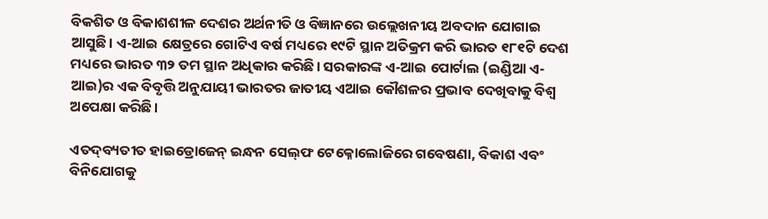ବିକଶିତ ଓ ବିକାଶଶୀଳ ଦେଶର ଅର୍ଥନୀତି ଓ ବିଜ୍ଞାନରେ ଉଲ୍ଲେଖନୀୟ ଅବଦାନ ଯୋଗାଇ ଆସୁଛି। ଏ-ଆଇ କ୍ଷେତ୍ରରେ ଗୋଟିଏ ବର୍ଷ ମଧ୍ୟରେ ୧୯ଟି ସ୍ଥାନ ଅତିକ୍ରମ କରି ଭାରତ ୧୮୧ଟି ଦେଶ ମଧ୍ୟରେ ଭାରତ ୩୨ ତମ ସ୍ଥାନ ଅଧିକାର କରିଛି। ସରକାରଙ୍କ ଏ-ଆଇ ପୋର୍ଟାଲ (ଇଣ୍ଡିଆ ଏ-ଆଇ)ର ଏକ ବିବୃତ୍ତି ଅନୁଯାୟୀ ଭାରତର ଜାତୀୟ ଏଆଇ କୌଶଳର ପ୍ରଭାବ ଦେଖିବାକୁ ବିଶ୍ୱ ଅପେକ୍ଷା କରିଛି।

ଏତଦ୍‌‌ବ୍ୟତୀତ ହାଇଡ୍ରୋଜେନ୍‌‌ ଇନ୍ଧନ ସେଲ୍‌ଫ ଟେକ୍ନୋଲୋଜିରେ ଗବେଷଣା, ବିକାଶ ଏବଂ ବିନିଯୋଗକୁ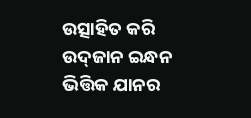ଉତ୍ସାହିତ କରି ଉଦ୍‌ଜାନ ଇନ୍ଧନ ଭିତ୍ତିକ ଯାନର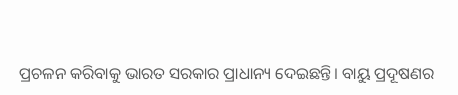ପ୍ରଚଳନ କରିବାକୁ ଭାରତ ସରକାର ପ୍ରାଧାନ୍ୟ ଦେଇଛନ୍ତି। ବାୟୁ ପ୍ରଦୂଷଣର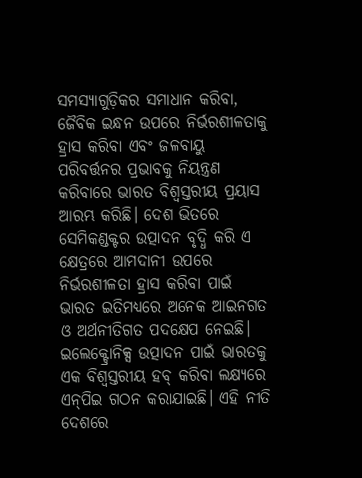ସମସ୍ୟାଗୁଡ଼ିକର ସମାଧାନ କରିବା, ଜୈବିକ ଇନ୍ଧନ ଉପରେ ନିର୍ଭରଶୀଳତାକୁ ହ୍ରାସ କରିବା ଏବଂ ଜଳବାୟୁ ପରିବର୍ତ୍ତନର ପ୍ରଭାବକୁ ନିୟନ୍ତ୍ରଣ କରିବାରେ ଭାରତ ବିଶ୍ୱସ୍ତରୀୟ ପ୍ରୟାସ ଆରମ୍ଭ କରିଛି। ଦେଶ ଭିତରେ ସେମିକଣ୍ଡକ୍ଟର ଉତ୍ପାଦନ ବୃଦ୍ଧି କରି ଏ କ୍ଷେତ୍ରରେ ଆମଦାନୀ ଉପରେ ନିର୍ଭରଶୀଳତା ହ୍ରାସ କରିବା ପାଇଁ ଭାରତ ଇତିମଧ୍ୟରେ ଅନେକ ଆଇନଗତ ଓ ଅର୍ଥନୀତିଗତ ପଦକ୍ଷେପ ନେଇଛି। ଇଲେକ୍ଟ୍ରୋନିକ୍ସ ଉତ୍ପାଦନ ପାଇଁ ଭାରତକୁ ଏକ ବିଶ୍ୱସ୍ତରୀୟ ହବ୍‌‌ କରିବା ଲକ୍ଷ୍ୟରେ ଏନ୍‌‌ପିଇ ଗଠନ କରାଯାଇଛି। ଏହି ନୀତି ଦେଶରେ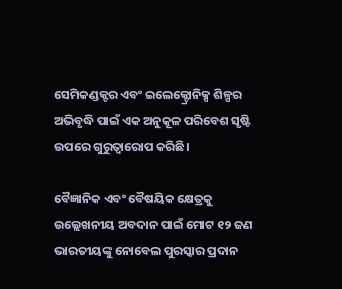ସେମିକଣ୍ଡକ୍ଟର ଏବଂ ଇଲେକ୍ଟ୍ରୋନିକ୍ସ ଶିଳ୍ପର ଅଭିବୃଦ୍ଧି ପାଇଁ ଏକ ଅନୁକୂଳ ପରିବେଶ ସୃଷ୍ଟି ଉପରେ ଗୁରୁତ୍ୱାରୋପ କରିଛି।

ବୈଜ୍ଞାନିକ ଏବଂ ବୈଷୟିକ କ୍ଷେତ୍ରକୁ ଉଲ୍ଲେଖନୀୟ ଅବଦାନ ପାଇଁ ମୋଟ ୧୨ ଜଣ ଭାରତୀୟଙ୍କୁ ନୋବେଲ ପୁରସ୍କାର ପ୍ରଦାନ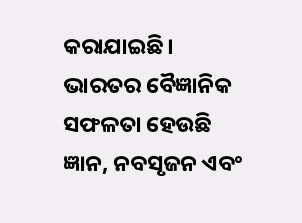କରାଯାଇଛି। ଭାରତର ବୈଜ୍ଞାନିକ ସଫଳତା ହେଉଛି ଜ୍ଞାନ, ନବସୃଜନ ଏବଂ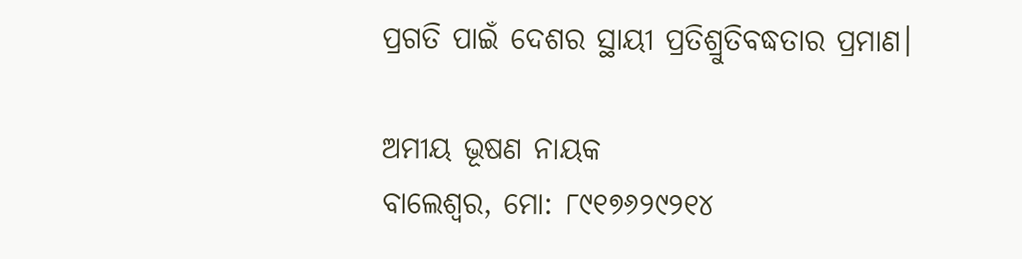ପ୍ରଗତି ପାଇଁ ଦେଶର ସ୍ଥାୟୀ ପ୍ରତିଶ୍ରୁତିବଦ୍ଧତାର ପ୍ରମାଣ।

ଅମୀୟ ଭୂଷଣ ନାୟକ
ବାଲେଶ୍ୱର, ମୋ: ୮୯୧୭୬୨୯୨୧୪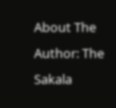About The Author: The Sakala